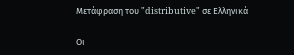Μετάφραση του "distributive" σε Ελληνικά

Οι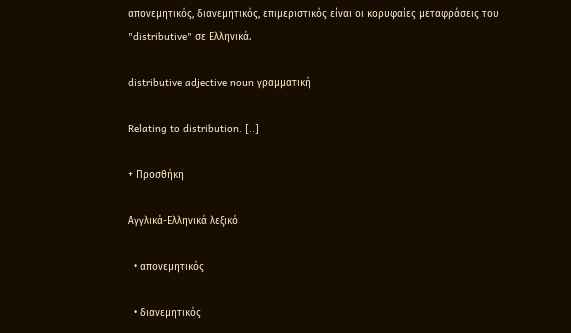απονεμητικός, διανεμητικός, επιμεριστικός είναι οι κορυφαίες μεταφράσεις του "distributive" σε Ελληνικά.

distributive adjective noun γραμματική

Relating to distribution. [..]

+ Προσθήκη

Αγγλικά-Ελληνικά λεξικό

  • απονεμητικός

  • διανεμητικός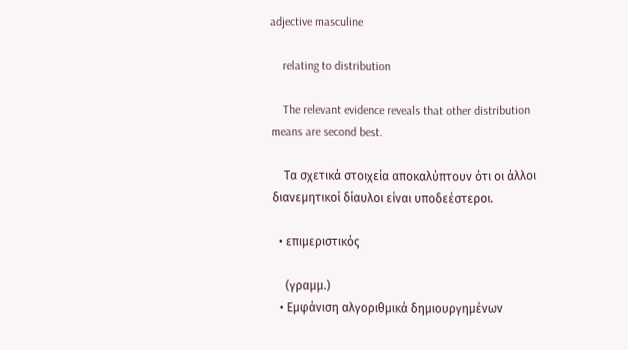adjective masculine

    relating to distribution

    The relevant evidence reveals that other distribution means are second best.

    Τα σχετικά στοιχεία αποκαλύπτουν ότι οι άλλοι διανεμητικοί δίαυλοι είναι υποδεέστεροι.

  • επιμεριστικός

    (γραμμ.)
  • Εμφάνιση αλγοριθμικά δημιουργημένων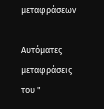μεταφράσεων

Αυτόματες μεταφράσεις του "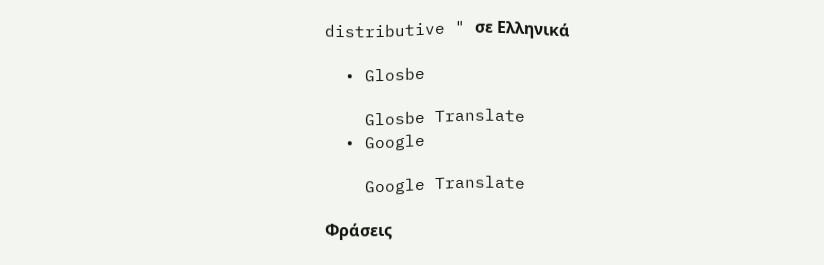distributive " σε Ελληνικά

  • Glosbe

    Glosbe Translate
  • Google

    Google Translate

Φράσεις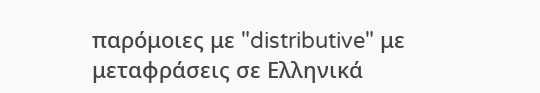παρόμοιες με "distributive" με μεταφράσεις σε Ελληνικά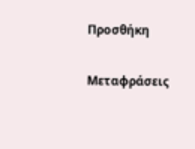Προσθήκη

Μεταφράσεις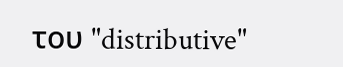του "distributive"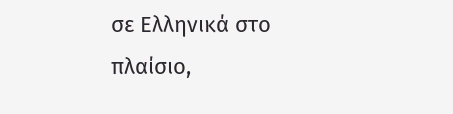σε Ελληνικά στο πλαίσιο,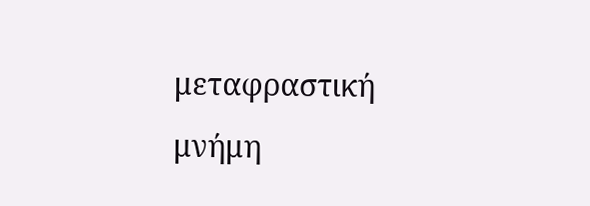μεταφραστική μνήμη